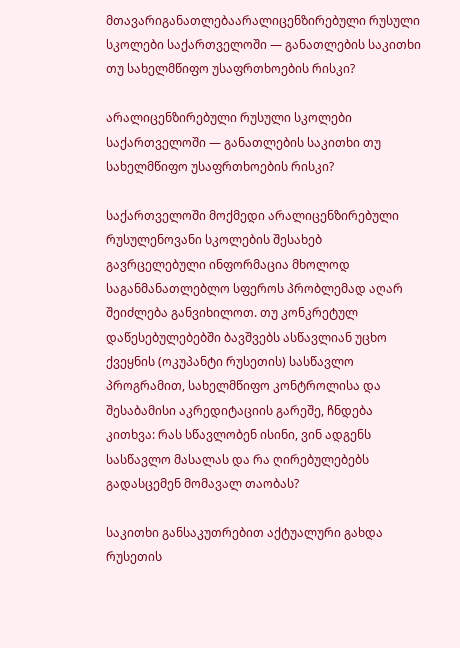მთავარიგანათლებაარალიცენზირებული რუსული სკოლები საქართველოში — განათლების საკითხი თუ სახელმწიფო უსაფრთხოების რისკი?

არალიცენზირებული რუსული სკოლები საქართველოში — განათლების საკითხი თუ სახელმწიფო უსაფრთხოების რისკი?

საქართველოში მოქმედი არალიცენზირებული რუსულენოვანი სკოლების შესახებ გავრცელებული ინფორმაცია მხოლოდ საგანმანათლებლო სფეროს პრობლემად აღარ შეიძლება განვიხილოთ. თუ კონკრეტულ დაწესებულებებში ბავშვებს ასწავლიან უცხო ქვეყნის (ოკუპანტი რუსეთის) სასწავლო პროგრამით, სახელმწიფო კონტროლისა და შესაბამისი აკრედიტაციის გარეშე, ჩნდება კითხვა: რას სწავლობენ ისინი, ვინ ადგენს სასწავლო მასალას და რა ღირებულებებს გადასცემენ მომავალ თაობას?

საკითხი განსაკუთრებით აქტუალური გახდა რუსეთის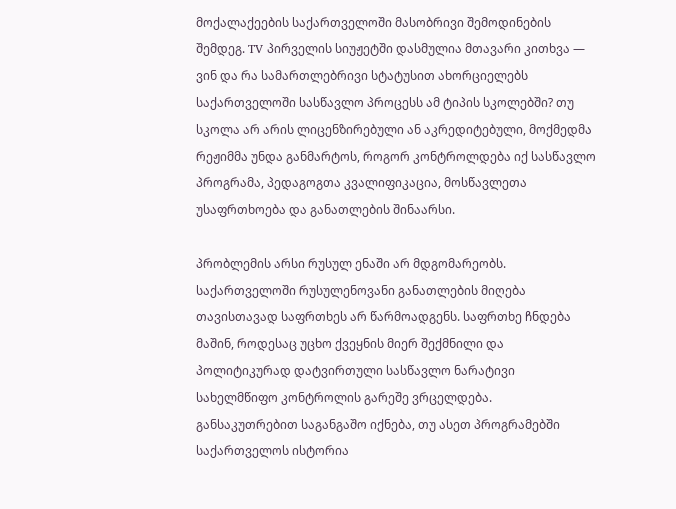მოქალაქეების საქართველოში მასობრივი შემოდინების შემდეგ. TV პირველის სიუჟეტში დასმულია მთავარი კითხვა — ვინ და რა სამართლებრივი სტატუსით ახორციელებს საქართველოში სასწავლო პროცესს ამ ტიპის სკოლებში? თუ სკოლა არ არის ლიცენზირებული ან აკრედიტებული, მოქმედმა რეჟიმმა უნდა განმარტოს, როგორ კონტროლდება იქ სასწავლო პროგრამა, პედაგოგთა კვალიფიკაცია, მოსწავლეთა უსაფრთხოება და განათლების შინაარსი.

პრობლემის არსი რუსულ ენაში არ მდგომარეობს. საქართველოში რუსულენოვანი განათლების მიღება თავისთავად საფრთხეს არ წარმოადგენს. საფრთხე ჩნდება მაშინ, როდესაც უცხო ქვეყნის მიერ შექმნილი და პოლიტიკურად დატვირთული სასწავლო ნარატივი სახელმწიფო კონტროლის გარეშე ვრცელდება. განსაკუთრებით საგანგაშო იქნება, თუ ასეთ პროგრამებში საქართველოს ისტორია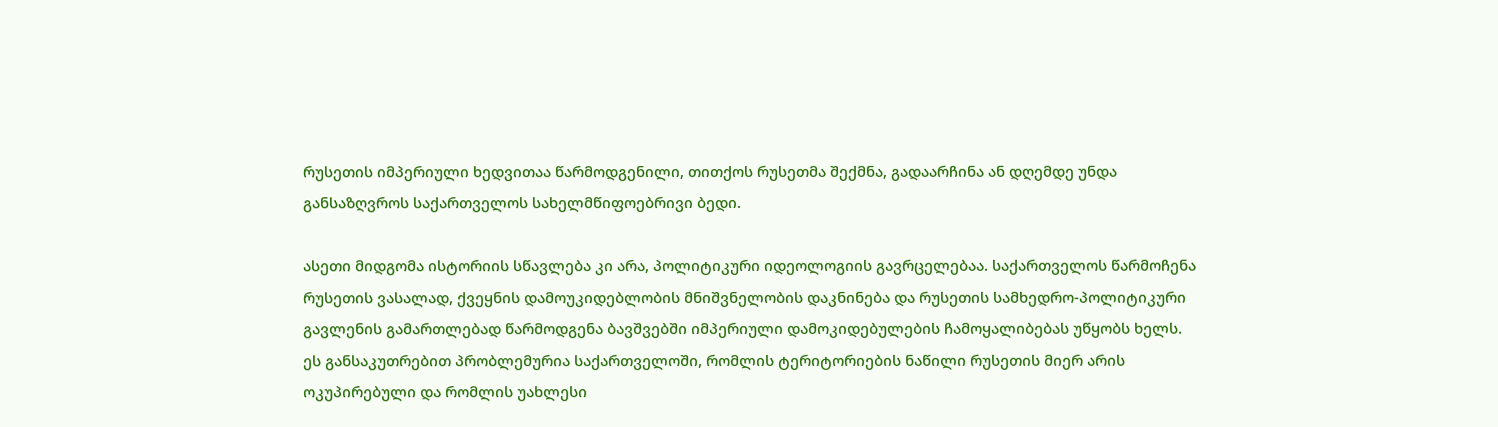რუსეთის იმპერიული ხედვითაა წარმოდგენილი, თითქოს რუსეთმა შექმნა, გადაარჩინა ან დღემდე უნდა განსაზღვროს საქართველოს სახელმწიფოებრივი ბედი.

ასეთი მიდგომა ისტორიის სწავლება კი არა, პოლიტიკური იდეოლოგიის გავრცელებაა. საქართველოს წარმოჩენა რუსეთის ვასალად, ქვეყნის დამოუკიდებლობის მნიშვნელობის დაკნინება და რუსეთის სამხედრო-პოლიტიკური გავლენის გამართლებად წარმოდგენა ბავშვებში იმპერიული დამოკიდებულების ჩამოყალიბებას უწყობს ხელს. ეს განსაკუთრებით პრობლემურია საქართველოში, რომლის ტერიტორიების ნაწილი რუსეთის მიერ არის ოკუპირებული და რომლის უახლესი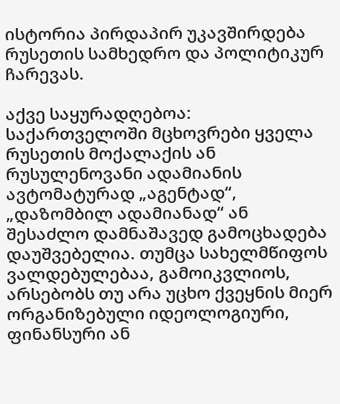ისტორია პირდაპირ უკავშირდება რუსეთის სამხედრო და პოლიტიკურ ჩარევას.

აქვე საყურადღებოა: საქართველოში მცხოვრები ყველა რუსეთის მოქალაქის ან რუსულენოვანი ადამიანის ავტომატურად „აგენტად“, „დაზომბილ ადამიანად“ ან შესაძლო დამნაშავედ გამოცხადება დაუშვებელია. თუმცა სახელმწიფოს ვალდებულებაა, გამოიკვლიოს, არსებობს თუ არა უცხო ქვეყნის მიერ ორგანიზებული იდეოლოგიური, ფინანსური ან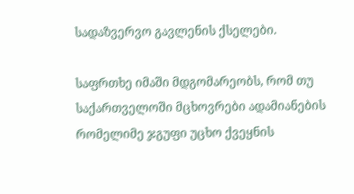სადაზვერვო გავლენის ქსელები.

საფრთხე იმაში მდგომარეობს, რომ თუ საქართველოში მცხოვრები ადამიანების რომელიმე ჯგუფი უცხო ქვეყნის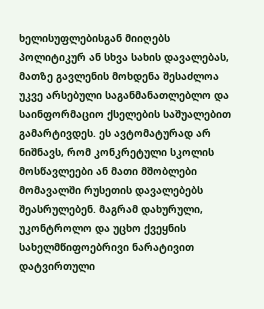ხელისუფლებისგან მიიღებს პოლიტიკურ ან სხვა სახის დავალებას, მათზე გავლენის მოხდენა შესაძლოა უკვე არსებული საგანმანათლებლო და საინფორმაციო ქსელების საშუალებით გამარტივდეს. ეს ავტომატურად არ ნიშნავს, რომ კონკრეტული სკოლის მოსწავლეები ან მათი მშობლები მომავალში რუსეთის დავალებებს შეასრულებენ. მაგრამ დახურული, უკონტროლო და უცხო ქვეყნის სახელმწიფოებრივი ნარატივით დატვირთული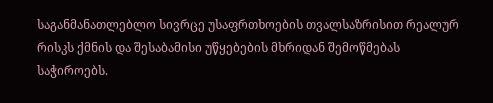საგანმანათლებლო სივრცე უსაფრთხოების თვალსაზრისით რეალურ რისკს ქმნის და შესაბამისი უწყებების მხრიდან შემოწმებას საჭიროებს.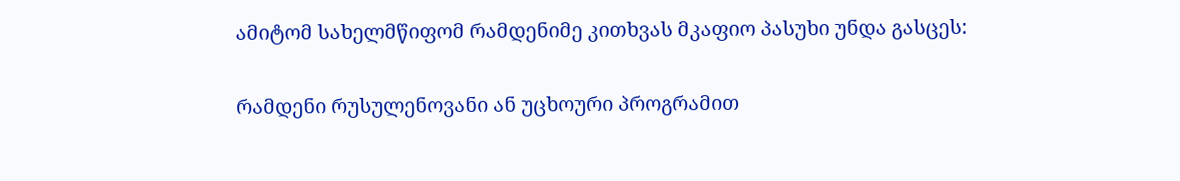ამიტომ სახელმწიფომ რამდენიმე კითხვას მკაფიო პასუხი უნდა გასცეს:

რამდენი რუსულენოვანი ან უცხოური პროგრამით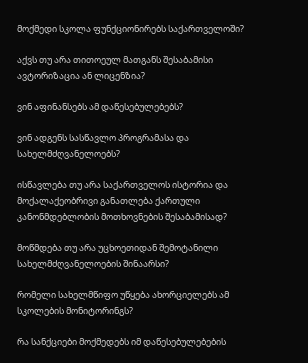მოქმედი სკოლა ფუნქციონირებს საქართველოში?

აქვს თუ არა თითოეულ მათგანს შესაბამისი ავტორიზაცია ან ლიცენზია?

ვინ აფინანსებს ამ დაწესებულებებს?

ვინ ადგენს სასწავლო პროგრამასა და სახელმძღვანელოებს?

ისწავლება თუ არა საქართველოს ისტორია და მოქალაქეობრივი განათლება ქართული კანონმდებლობის მოთხოვნების შესაბამისად?

მოწმდება თუ არა უცხოეთიდან შემოტანილი სახელმძღვანელოების შინაარსი?

რომელი სახელმწიფო უწყება ახორციელებს ამ სკოლების მონიტორინგს?

რა სანქციები მოქმედებს იმ დაწესებულებების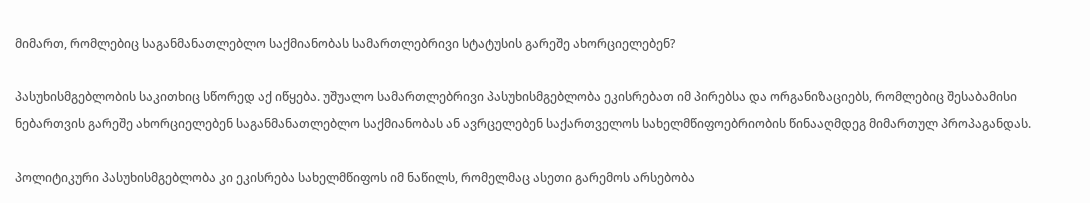მიმართ, რომლებიც საგანმანათლებლო საქმიანობას სამართლებრივი სტატუსის გარეშე ახორციელებენ?

პასუხისმგებლობის საკითხიც სწორედ აქ იწყება. უშუალო სამართლებრივი პასუხისმგებლობა ეკისრებათ იმ პირებსა და ორგანიზაციებს, რომლებიც შესაბამისი ნებართვის გარეშე ახორციელებენ საგანმანათლებლო საქმიანობას ან ავრცელებენ საქართველოს სახელმწიფოებრიობის წინააღმდეგ მიმართულ პროპაგანდას.

პოლიტიკური პასუხისმგებლობა კი ეკისრება სახელმწიფოს იმ ნაწილს, რომელმაც ასეთი გარემოს არსებობა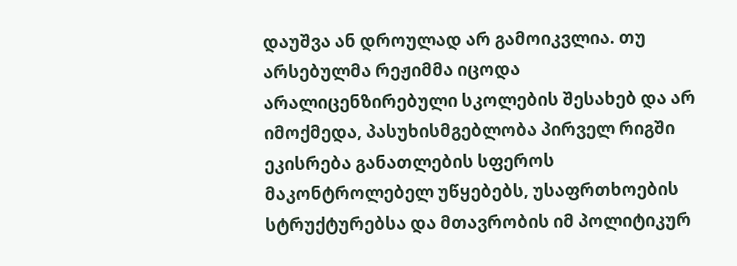დაუშვა ან დროულად არ გამოიკვლია. თუ არსებულმა რეჟიმმა იცოდა არალიცენზირებული სკოლების შესახებ და არ იმოქმედა, პასუხისმგებლობა პირველ რიგში ეკისრება განათლების სფეროს მაკონტროლებელ უწყებებს, უსაფრთხოების სტრუქტურებსა და მთავრობის იმ პოლიტიკურ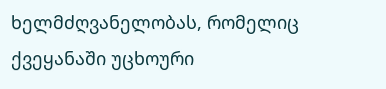ხელმძღვანელობას, რომელიც ქვეყანაში უცხოური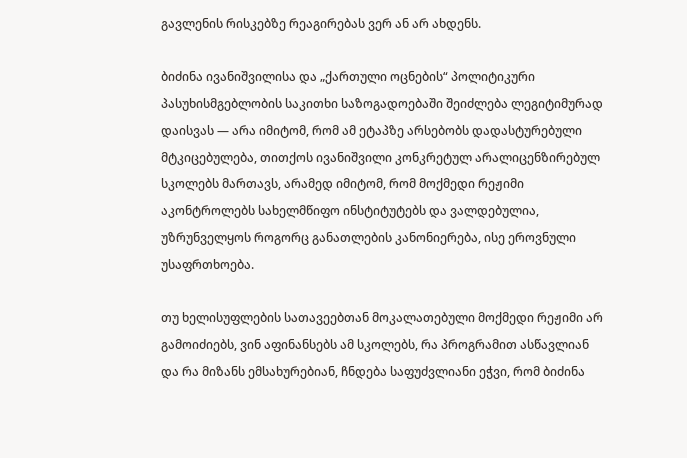გავლენის რისკებზე რეაგირებას ვერ ან არ ახდენს.

ბიძინა ივანიშვილისა და „ქართული ოცნების“ პოლიტიკური პასუხისმგებლობის საკითხი საზოგადოებაში შეიძლება ლეგიტიმურად დაისვას — არა იმიტომ, რომ ამ ეტაპზე არსებობს დადასტურებული მტკიცებულება, თითქოს ივანიშვილი კონკრეტულ არალიცენზირებულ სკოლებს მართავს, არამედ იმიტომ, რომ მოქმედი რეჟიმი აკონტროლებს სახელმწიფო ინსტიტუტებს და ვალდებულია, უზრუნველყოს როგორც განათლების კანონიერება, ისე ეროვნული უსაფრთხოება.

თუ ხელისუფლების სათავეებთან მოკალათებული მოქმედი რეჟიმი არ გამოიძიებს, ვინ აფინანსებს ამ სკოლებს, რა პროგრამით ასწავლიან და რა მიზანს ემსახურებიან, ჩნდება საფუძვლიანი ეჭვი, რომ ბიძინა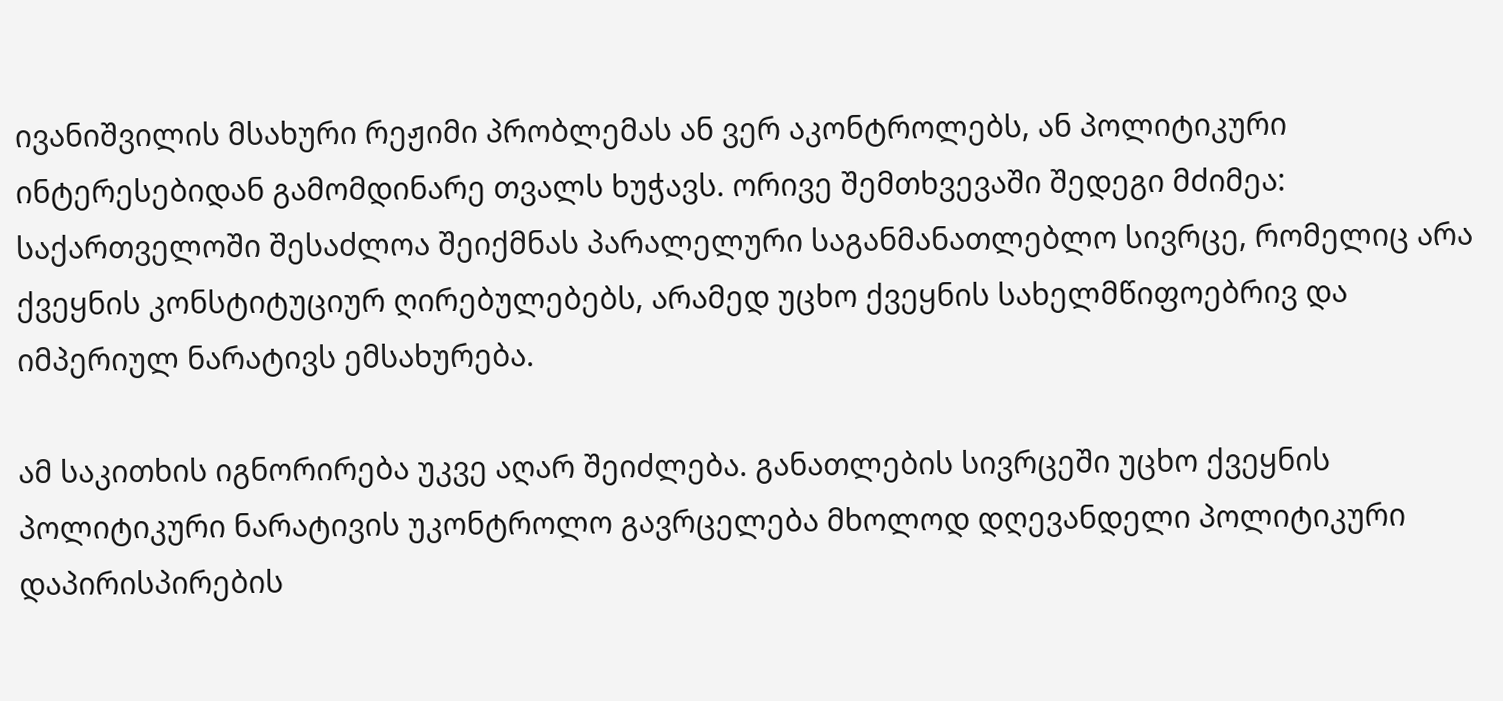ივანიშვილის მსახური რეჟიმი პრობლემას ან ვერ აკონტროლებს, ან პოლიტიკური ინტერესებიდან გამომდინარე თვალს ხუჭავს. ორივე შემთხვევაში შედეგი მძიმეა: საქართველოში შესაძლოა შეიქმნას პარალელური საგანმანათლებლო სივრცე, რომელიც არა ქვეყნის კონსტიტუციურ ღირებულებებს, არამედ უცხო ქვეყნის სახელმწიფოებრივ და იმპერიულ ნარატივს ემსახურება.

ამ საკითხის იგნორირება უკვე აღარ შეიძლება. განათლების სივრცეში უცხო ქვეყნის პოლიტიკური ნარატივის უკონტროლო გავრცელება მხოლოდ დღევანდელი პოლიტიკური დაპირისპირების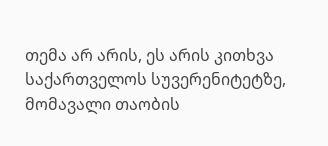თემა არ არის, ეს არის კითხვა საქართველოს სუვერენიტეტზე, მომავალი თაობის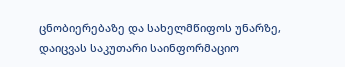ცნობიერებაზე და სახელმწიფოს უნარზე, დაიცვას საკუთარი საინფორმაციო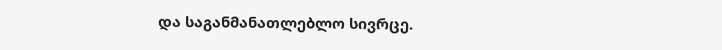და საგანმანათლებლო სივრცე.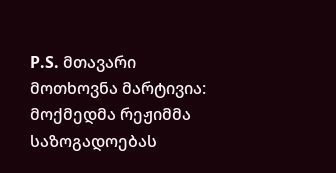P.S. მთავარი მოთხოვნა მარტივია: მოქმედმა რეჟიმმა საზოგადოებას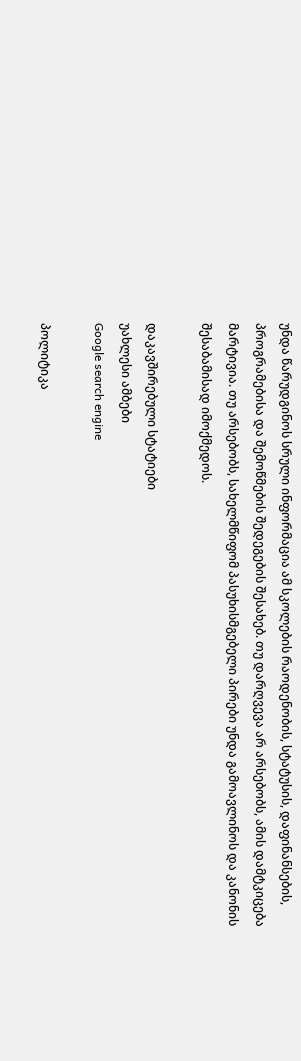უნდა წარუდგინოს სრული ინფორმაცია ამ სკოლების რაოდენობის, სტატუსის, დაფინანსების, პროგრამებისა და შემოწმების შედეგების შესახებ. თუ დარღვევა არ არსებობს, ამის დამტკიცება მარტივია. თუ არსებობს, სახელმწიფომ პასუხისმგებელი პირები უნდა გამოავლინოს და კანონის შესაბამისად იმოქმედოს.

დაკავშირებული სტატიები
უახლესი ამბები
Google search engine

პოლიტიკა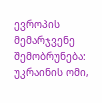ევროპის მემარჯვენე შემობრუნება: უკრაინის ომი,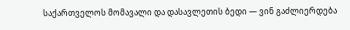საქართველოს მომავალი და დასავლეთის ბედი — ვინ გაძლიერდება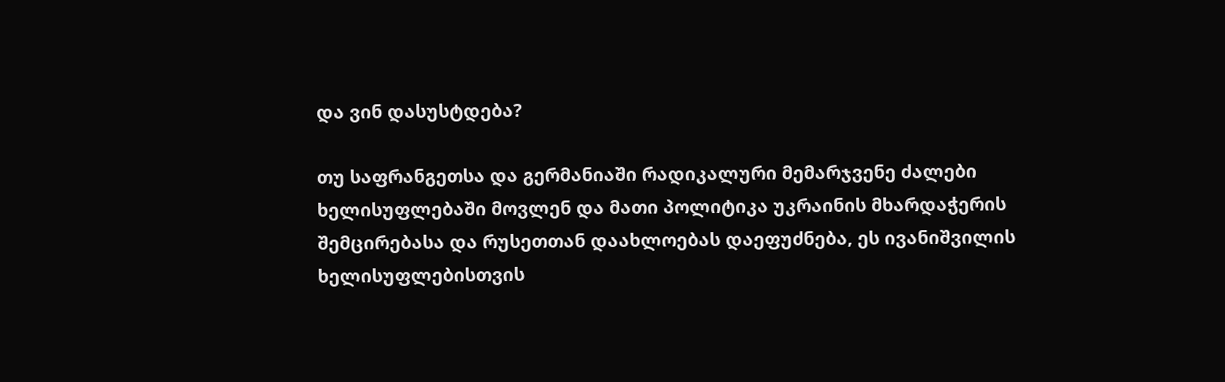და ვინ დასუსტდება?

თუ საფრანგეთსა და გერმანიაში რადიკალური მემარჯვენე ძალები ხელისუფლებაში მოვლენ და მათი პოლიტიკა უკრაინის მხარდაჭერის შემცირებასა და რუსეთთან დაახლოებას დაეფუძნება, ეს ივანიშვილის ხელისუფლებისთვის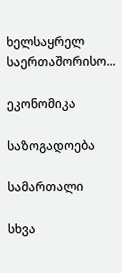ხელსაყრელ საერთაშორისო...

ეკონომიკა

საზოგადოება

სამართალი

სხვა